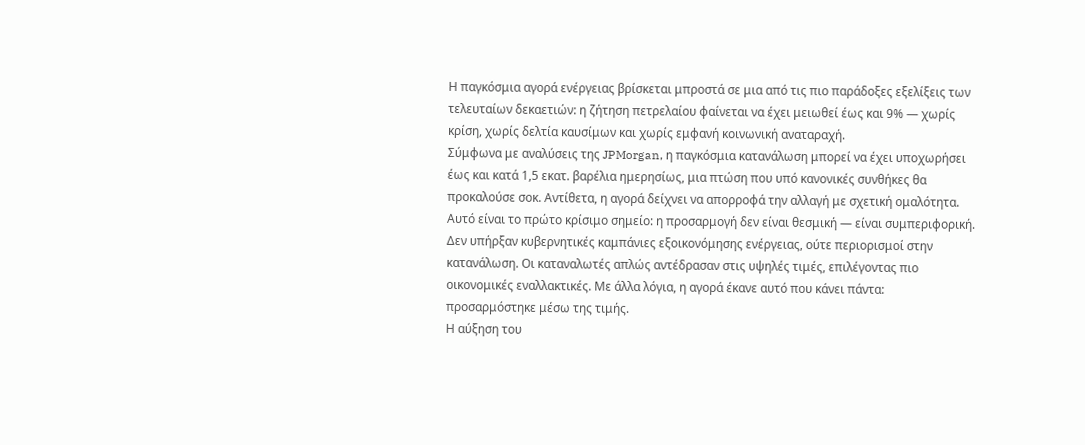Η παγκόσμια αγορά ενέργειας βρίσκεται μπροστά σε μια από τις πιο παράδοξες εξελίξεις των τελευταίων δεκαετιών: η ζήτηση πετρελαίου φαίνεται να έχει μειωθεί έως και 9% — χωρίς κρίση, χωρίς δελτία καυσίμων και χωρίς εμφανή κοινωνική αναταραχή.
Σύμφωνα με αναλύσεις της JPMorgan, η παγκόσμια κατανάλωση μπορεί να έχει υποχωρήσει έως και κατά 1,5 εκατ. βαρέλια ημερησίως, μια πτώση που υπό κανονικές συνθήκες θα προκαλούσε σοκ. Αντίθετα, η αγορά δείχνει να απορροφά την αλλαγή με σχετική ομαλότητα.
Αυτό είναι το πρώτο κρίσιμο σημείο: η προσαρμογή δεν είναι θεσμική — είναι συμπεριφορική.
Δεν υπήρξαν κυβερνητικές καμπάνιες εξοικονόμησης ενέργειας, ούτε περιορισμοί στην κατανάλωση. Οι καταναλωτές απλώς αντέδρασαν στις υψηλές τιμές, επιλέγοντας πιο οικονομικές εναλλακτικές. Με άλλα λόγια, η αγορά έκανε αυτό που κάνει πάντα: προσαρμόστηκε μέσω της τιμής.
Η αύξηση του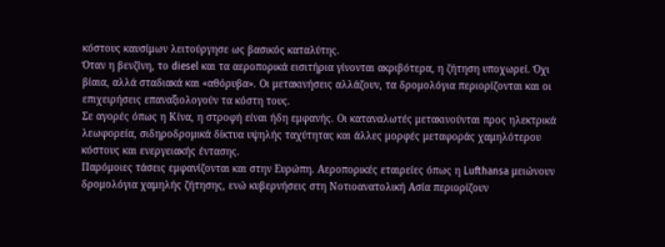κόστους καυσίμων λειτούργησε ως βασικός καταλύτης.
Όταν η βενζίνη, το diesel και τα αεροπορικά εισιτήρια γίνονται ακριβότερα, η ζήτηση υποχωρεί. Όχι βίαια, αλλά σταδιακά και «αθόρυβα». Οι μετακινήσεις αλλάζουν, τα δρομολόγια περιορίζονται και οι επιχειρήσεις επαναξιολογούν τα κόστη τους.
Σε αγορές όπως η Κίνα, η στροφή είναι ήδη εμφανής. Οι καταναλωτές μετακινούνται προς ηλεκτρικά λεωφορεία, σιδηροδρομικά δίκτυα υψηλής ταχύτητας και άλλες μορφές μεταφοράς χαμηλότερου κόστους και ενεργειακής έντασης.
Παρόμοιες τάσεις εμφανίζονται και στην Ευρώπη. Αεροπορικές εταιρείες όπως η Lufthansa μειώνουν δρομολόγια χαμηλής ζήτησης, ενώ κυβερνήσεις στη Νοτιοανατολική Ασία περιορίζουν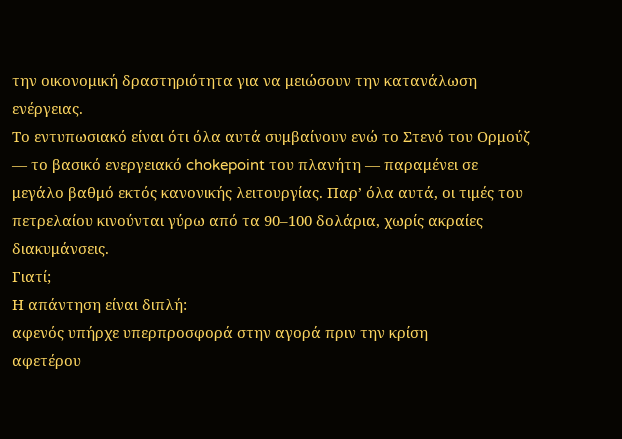την οικονομική δραστηριότητα για να μειώσουν την κατανάλωση ενέργειας.
Το εντυπωσιακό είναι ότι όλα αυτά συμβαίνουν ενώ το Στενό του Ορμούζ — το βασικό ενεργειακό chokepoint του πλανήτη — παραμένει σε μεγάλο βαθμό εκτός κανονικής λειτουργίας. Παρ’ όλα αυτά, οι τιμές του πετρελαίου κινούνται γύρω από τα 90–100 δολάρια, χωρίς ακραίες διακυμάνσεις.
Γιατί;
Η απάντηση είναι διπλή:
αφενός υπήρχε υπερπροσφορά στην αγορά πριν την κρίση
αφετέρου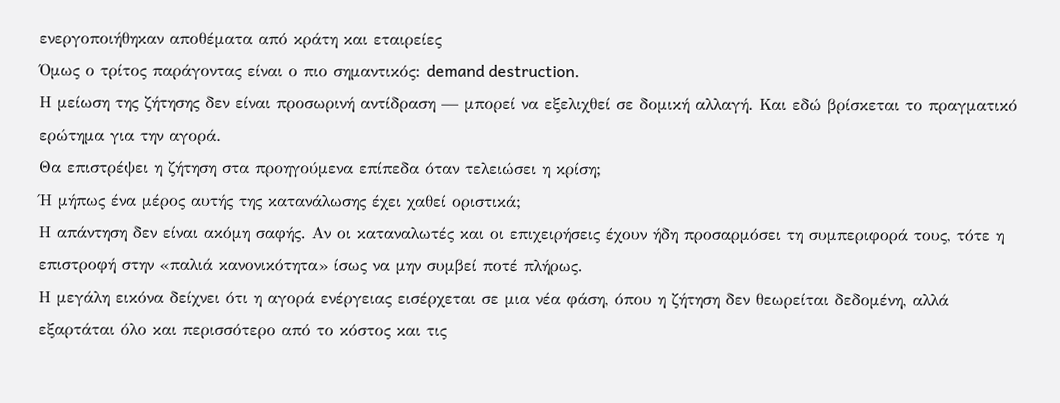ενεργοποιήθηκαν αποθέματα από κράτη και εταιρείες
Όμως ο τρίτος παράγοντας είναι ο πιο σημαντικός: demand destruction.
Η μείωση της ζήτησης δεν είναι προσωρινή αντίδραση — μπορεί να εξελιχθεί σε δομική αλλαγή. Και εδώ βρίσκεται το πραγματικό ερώτημα για την αγορά.
Θα επιστρέψει η ζήτηση στα προηγούμενα επίπεδα όταν τελειώσει η κρίση;
Ή μήπως ένα μέρος αυτής της κατανάλωσης έχει χαθεί οριστικά;
Η απάντηση δεν είναι ακόμη σαφής. Αν οι καταναλωτές και οι επιχειρήσεις έχουν ήδη προσαρμόσει τη συμπεριφορά τους, τότε η επιστροφή στην «παλιά κανονικότητα» ίσως να μην συμβεί ποτέ πλήρως.
Η μεγάλη εικόνα δείχνει ότι η αγορά ενέργειας εισέρχεται σε μια νέα φάση, όπου η ζήτηση δεν θεωρείται δεδομένη, αλλά εξαρτάται όλο και περισσότερο από το κόστος και τις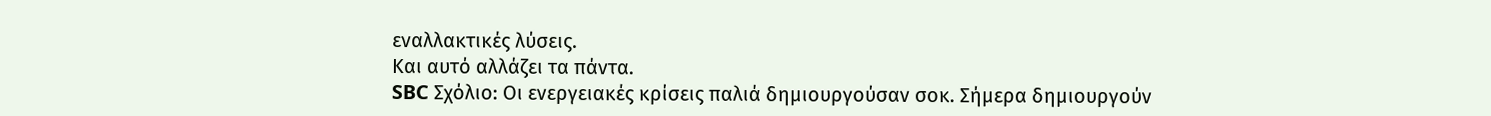εναλλακτικές λύσεις.
Και αυτό αλλάζει τα πάντα.
SBC Σχόλιο: Οι ενεργειακές κρίσεις παλιά δημιουργούσαν σοκ. Σήμερα δημιουργούν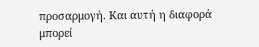προσαρμογή. Και αυτή η διαφορά μπορεί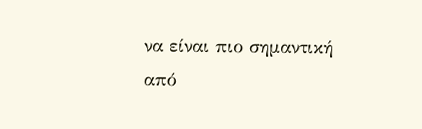να είναι πιο σημαντική από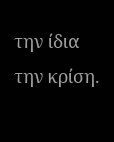την ίδια την κρίση.